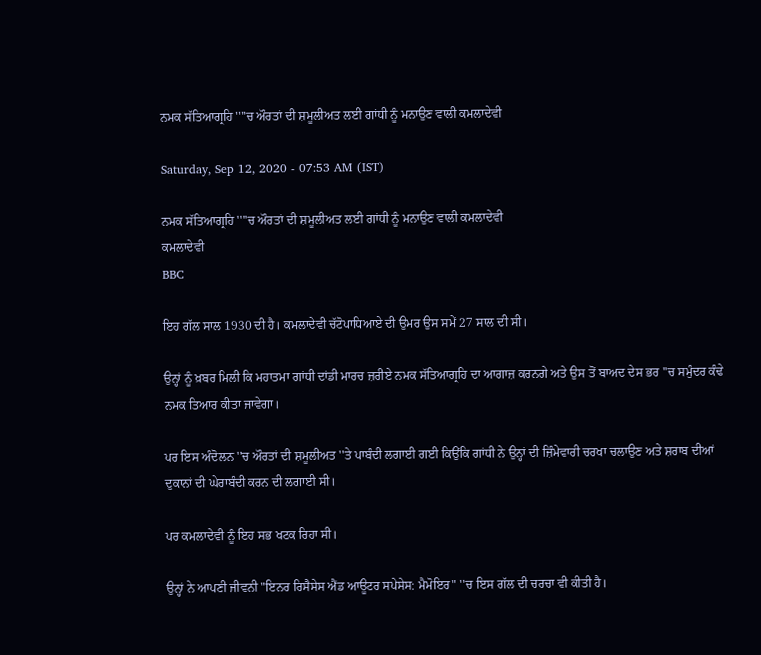ਨਮਕ ਸੱਤਿਆਗ੍ਰਹਿ ''''ਚ ਔਰਤਾਂ ਦੀ ਸ਼ਮੂਲੀਅਤ ਲਈ ਗਾਂਧੀ ਨੂੰ ਮਨਾਉਣ ਵਾਲੀ ਕਮਲਾਦੇਵੀ

Saturday, Sep 12, 2020 - 07:53 AM (IST)

ਨਮਕ ਸੱਤਿਆਗ੍ਰਹਿ ''''ਚ ਔਰਤਾਂ ਦੀ ਸ਼ਮੂਲੀਅਤ ਲਈ ਗਾਂਧੀ ਨੂੰ ਮਨਾਉਣ ਵਾਲੀ ਕਮਲਾਦੇਵੀ
ਕਮਲਾਦੇਵੀ
BBC

ਇਹ ਗੱਲ ਸਾਲ 1930 ਦੀ ਹੈ। ਕਮਲਾਦੇਵੀ ਚੱਟੋਪਾਧਿਆਏ ਦੀ ਉਮਰ ਉਸ ਸਮੇਂ 27 ਸਾਲ ਦੀ ਸੀ।

ਉਨ੍ਹਾਂ ਨੂੰ ਖ਼ਬਰ ਮਿਲੀ ਕਿ ਮਹਾਤਮਾ ਗਾਂਧੀ ਦਾਂਡੀ ਮਾਰਚ ਜ਼ਰੀਏ ਨਮਕ ਸੱਤਿਆਗ੍ਰਹਿ ਦਾ ਆਗਾਜ਼ ਕਰਨਗੇ ਅਤੇ ਉਸ ਤੋਂ ਬਾਅਦ ਦੇਸ ਭਰ ''ਚ ਸਮੁੰਦਰ ਕੰਢੇ ਨਮਕ ਤਿਆਰ ਕੀਤਾ ਜਾਵੇਗਾ।

ਪਰ ਇਸ ਅੰਦੋਲਨ ''ਚ ਔਰਤਾਂ ਦੀ ਸ਼ਮੂਲੀਅਤ ''ਤੇ ਪਾਬੰਦੀ ਲਗਾਈ ਗਈ ਕਿਉਂਕਿ ਗਾਂਧੀ ਨੇ ਉਨ੍ਹਾਂ ਦੀ ਜ਼ਿੰਮੇਵਾਰੀ ਚਰਖਾ ਚਲਾਉਣ ਅਤੇ ਸ਼ਰਾਬ ਦੀਆਂ ਦੁਕਾਨਾਂ ਦੀ ਘੇਰਾਬੰਦੀ ਕਰਨ ਦੀ ਲਗਾਈ ਸੀ।

ਪਰ ਕਮਲਾਦੇਵੀ ਨੂੰ ਇਹ ਸਭ ਖਟਕ ਰਿਹਾ ਸੀ।

ਉਨ੍ਹਾਂ ਨੇ ਆਪਣੀ ਜੀਵਨੀ "ਇਨਰ ਰਿਸੈਸੇਸ ਐਂਡ ਆਊਟਰ ਸਪੇਸੇਸ: ਮੈਮੋਇਰ" ''ਚ ਇਸ ਗੱਲ ਦੀ ਚਰਚਾ ਵੀ ਕੀਤੀ ਹੈ।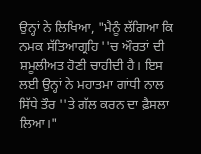ਉਨ੍ਹਾਂ ਨੇ ਲਿਖਿਆ, "ਮੈਨੂੰ ਲੱਗਿਆ ਕਿ ਨਮਕ ਸੱਤਿਆਗ੍ਰਹਿ ''ਚ ਔਰਤਾਂ ਦੀ ਸ਼ਮੂਲੀਅਤ ਹੋਣੀ ਚਾਹੀਦੀ ਹੈ। ਇਸ ਲਈ ਉਨ੍ਹਾਂ ਨੇ ਮਹਾਤਮਾ ਗਾਂਧੀ ਨਾਲ ਸਿੱਧੇ ਤੌਰ ''ਤੇ ਗੱਲ ਕਰਨ ਦਾ ਫ਼ੈਸਲਾ ਲਿਆ।"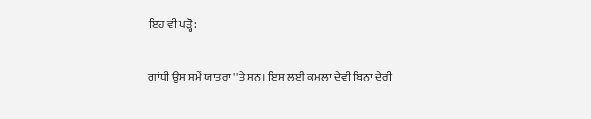ਇਹ ਵੀ ਪੜ੍ਹੋ:

ਗਾਂਧੀ ਉਸ ਸਮੇਂ ਯਾਤਰਾ ''ਤੇ ਸਨ। ਇਸ ਲਈ ਕਮਲਾ ਦੇਵੀ ਬਿਨਾ ਦੇਰੀ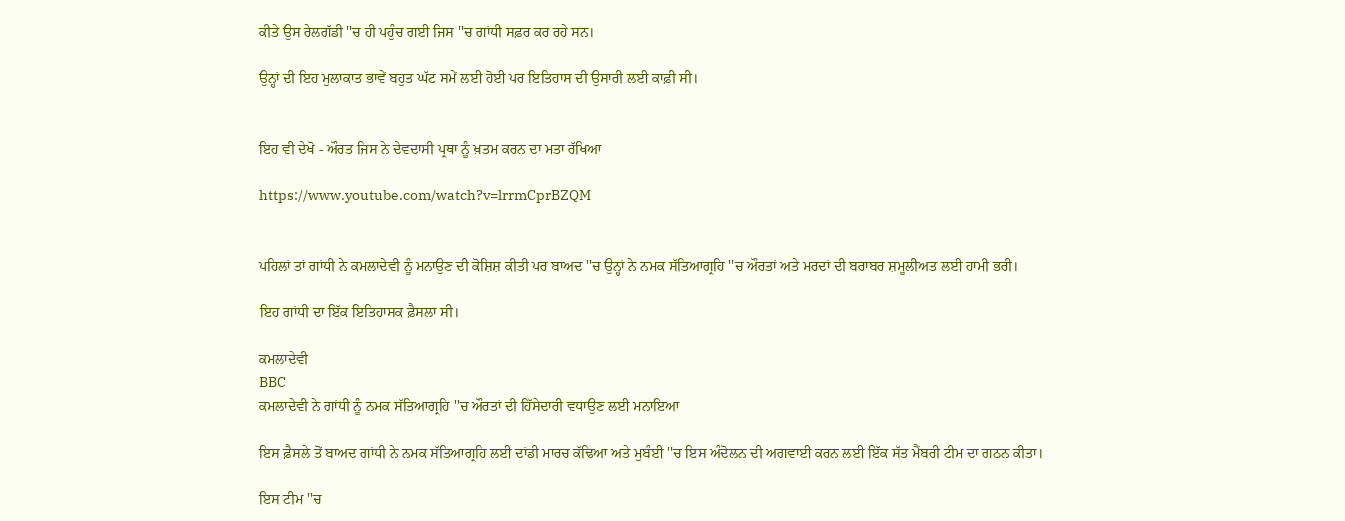ਕੀਤੇ ਉਸ ਰੇਲਗੱਡੀ ''ਚ ਹੀ ਪਹੁੰਚ ਗਈ ਜਿਸ ''ਚ ਗਾਂਧੀ ਸਫ਼ਰ ਕਰ ਰਹੇ ਸਨ।

ਉਨ੍ਹਾਂ ਦੀ ਇਹ ਮੁਲਾਕਾਤ ਭਾਵੇਂ ਬਹੁਤ ਘੱਟ ਸਮੇਂ ਲਈ ਹੋਈ ਪਰ ਇਤਿਹਾਸ ਦੀ ਉਸਾਰੀ ਲਈ ਕਾਫ਼ੀ ਸੀ।


ਇਹ ਵੀ ਦੇਖੋ - ਔਰਤ ਜਿਸ ਨੇ ਦੇਵਦਾਸੀ ਪ੍ਰਥਾ ਨੂੰ ਖ਼ਤਮ ਕਰਨ ਦਾ ਮਤਾ ਰੱਖਿਆ

https://www.youtube.com/watch?v=lrrmCprBZQM


ਪਹਿਲਾਂ ਤਾਂ ਗਾਂਧੀ ਨੇ ਕਮਲਾਦੇਵੀ ਨੂੰ ਮਨਾਉਣ ਦੀ ਕੋਸ਼ਿਸ਼ ਕੀਤੀ ਪਰ ਬਾਅਦ ''ਚ ਉਨ੍ਹਾਂ ਨੇ ਨਮਕ ਸੱਤਿਆਗ੍ਰਹਿ ''ਚ ਔਰਤਾਂ ਅਤੇ ਮਰਦਾਂ ਦੀ ਬਰਾਬਰ ਸ਼ਮੂਲੀਅਤ ਲਈ ਹਾਮੀ ਭਰੀ।

ਇਹ ਗਾਂਧੀ ਦਾ ਇੱਕ ਇਤਿਹਾਸਕ ਫ਼ੈਸਲਾ ਸੀ।

ਕਮਲਾਦੇਵੀ
BBC
ਕਮਲਾਦੇਵੀ ਨੇ ਗਾਂਧੀ ਨੂੰ ਨਮਕ ਸੱਤਿਆਗ੍ਰਹਿ ''ਚ ਔਰਤਾਂ ਦੀ ਹਿੱਸੇਦਾਰੀ ਵਧਾਉਣ ਲਈ ਮਨਾਇਆ

ਇਸ ਫ਼ੈਸਲੇ ਤੋਂ ਬਾਅਦ ਗਾਂਧੀ ਨੇ ਨਮਕ ਸੱਤਿਆਗ੍ਰਹਿ ਲਈ ਦਾਂਡੀ ਮਾਰਚ ਕੱਢਿਆ ਅਤੇ ਮੁਬੰਈ ''ਚ ਇਸ ਅੰਦੋਲਨ ਦੀ ਅਗਵਾਈ ਕਰਨ ਲਈ ਇੱਕ ਸੱਤ ਮੈਂਬਰੀ ਟੀਮ ਦਾ ਗਠਨ ਕੀਤਾ।

ਇਸ ਟੀਮ ''ਚ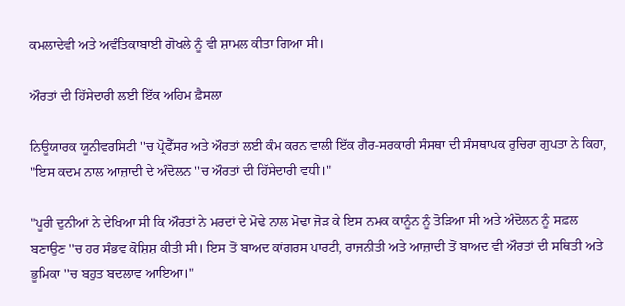ਕਮਲਾਦੇਵੀ ਅਤੇ ਅਵੰਤਿਕਾਬਾਈ ਗੋਖਲੇ ਨੂੰ ਵੀ ਸ਼ਾਮਲ ਕੀਤਾ ਗਿਆ ਸੀ।

ਔਰਤਾਂ ਦੀ ਹਿੱਸੇਦਾਰੀ ਲਈ ਇੱਕ ਅਹਿਮ ਫ਼ੈਸਲਾ

ਨਿਊਯਾਰਕ ਯੂਨੀਵਰਸਿਟੀ ''ਚ ਪ੍ਰੋਫੈੱਸਰ ਅਤੇ ਔਰਤਾਂ ਲਈ ਕੰਮ ਕਰਨ ਵਾਲੀ ਇੱਕ ਗੈਰ-ਸਰਕਾਰੀ ਸੰਸਥਾ ਦੀ ਸੰਸਥਾਪਕ ਰੁਚਿਰਾ ਗੁਪਤਾ ਨੇ ਕਿਹਾ, "ਇਸ ਕਦਮ ਨਾਲ ਆਜ਼ਾਦੀ ਦੇ ਅੰਦੋਲਨ ''ਚ ਔਰਤਾਂ ਦੀ ਹਿੱਸੇਦਾਰੀ ਵਧੀ।"

"ਪੂਰੀ ਦੁਨੀਆਂ ਨੇ ਦੇਖਿਆ ਸੀ ਕਿ ਔਰਤਾਂ ਨੇ ਮਰਦਾਂ ਦੇ ਮੋਢੇ ਨਾਲ ਮੋਢਾ ਜੋੜ ਕੇ ਇਸ ਨਮਕ ਕਾਨੂੰਨ ਨੂੰ ਤੋੜਿਆ ਸੀ ਅਤੇ ਅੰਦੋਲਨ ਨੂੰ ਸਫ਼ਲ ਬਣਾਉਣ ''ਚ ਹਰ ਸੰਭਵ ਕੋਸ਼ਿਸ਼ ਕੀਤੀ ਸੀ। ਇਸ ਤੋਂ ਬਾਅਦ ਕਾਂਗਰਸ ਪਾਰਟੀ, ਰਾਜਨੀਤੀ ਅਤੇ ਆਜ਼ਾਦੀ ਤੋਂ ਬਾਅਦ ਵੀ ਔਰਤਾਂ ਦੀ ਸਥਿਤੀ ਅਤੇ ਭੂਮਿਕਾ ''ਚ ਬਹੁਤ ਬਦਲਾਵ ਆਇਆ।"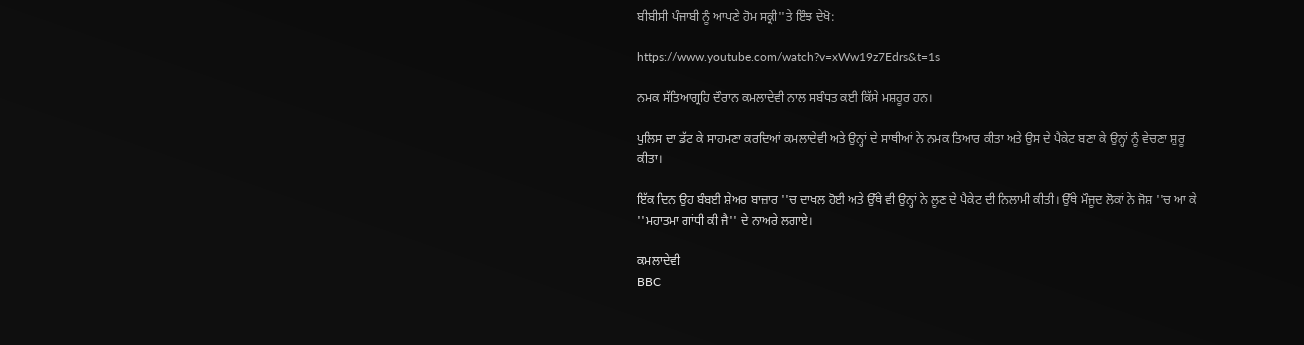ਬੀਬੀਸੀ ਪੰਜਾਬੀ ਨੂੰ ਆਪਣੇ ਹੋਮ ਸਕ੍ਰੀ''ਤੇ ਇੰਝ ਦੇਖੋ:

https://www.youtube.com/watch?v=xWw19z7Edrs&t=1s

ਨਮਕ ਸੱਤਿਆਗ੍ਰਹਿ ਦੌਰਾਨ ਕਮਲਾਦੇਵੀ ਨਾਲ ਸਬੰਧਤ ਕਈ ਕਿੱਸੇ ਮਸ਼ਹੂਰ ਹਨ।

ਪੁਲਿਸ ਦਾ ਡੱਟ ਕੇ ਸਾਹਮਣਾ ਕਰਦਿਆਂ ਕਮਲਾਦੇਵੀ ਅਤੇ ਉਨ੍ਹਾਂ ਦੇ ਸਾਥੀਆਂ ਨੇ ਨਮਕ ਤਿਆਰ ਕੀਤਾ ਅਤੇ ਉਸ ਦੇ ਪੈਕੇਟ ਬਣਾ ਕੇ ਉਨ੍ਹਾਂ ਨੂੰ ਵੇਚਣਾ ਸ਼ੁਰੂ ਕੀਤਾ।

ਇੱਕ ਦਿਨ ਉਹ ਬੰਬਈ ਸ਼ੇਅਰ ਬਾਜ਼ਾਰ ''ਚ ਦਾਖਲ ਹੋਈ ਅਤੇ ਉੱਥੇ ਵੀ ਉਨ੍ਹਾਂ ਨੇ ਲੂਣ ਦੇ ਪੈਕੇਟ ਦੀ ਨਿਲਾਮੀ ਕੀਤੀ। ਉੱਥੇ ਮੌਜੂਦ ਲੋਕਾਂ ਨੇ ਜੋਸ਼ ''ਚ ਆ ਕੇ ''ਮਹਾਤਮਾ ਗਾਂਧੀ ਕੀ ਜੈ'' ਦੇ ਨਾਅਰੇ ਲਗਾਏ।

ਕਮਲਾਦੇਵੀ
BBC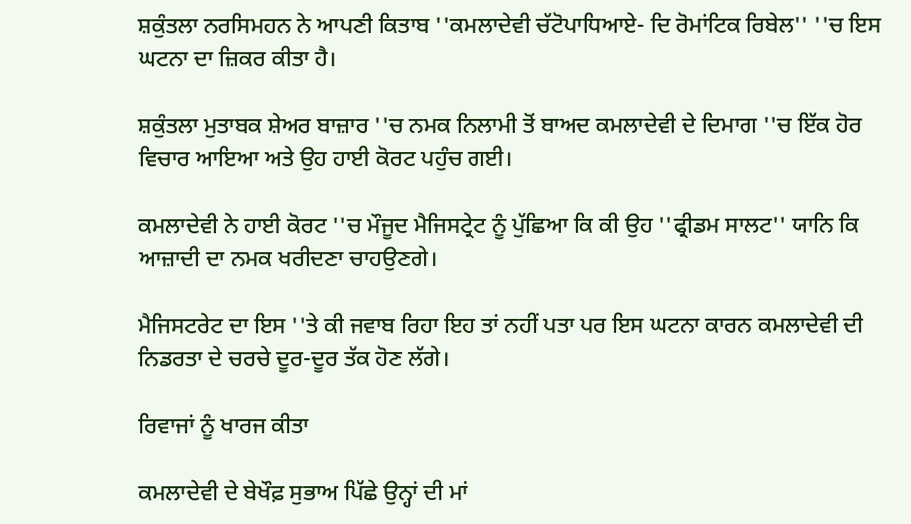ਸ਼ਕੁੰਤਲਾ ਨਰਸਿਮਹਨ ਨੇ ਆਪਣੀ ਕਿਤਾਬ ''ਕਮਲਾਦੇਵੀ ਚੱਟੋਪਾਧਿਆਏ- ਦਿ ਰੋਮਾਂਟਿਕ ਰਿਬੇਲ'' ''ਚ ਇਸ ਘਟਨਾ ਦਾ ਜ਼ਿਕਰ ਕੀਤਾ ਹੈ।

ਸ਼ਕੁੰਤਲਾ ਮੁਤਾਬਕ ਸ਼ੇਅਰ ਬਾਜ਼ਾਰ ''ਚ ਨਮਕ ਨਿਲਾਮੀ ਤੋਂ ਬਾਅਦ ਕਮਲਾਦੇਵੀ ਦੇ ਦਿਮਾਗ ''ਚ ਇੱਕ ਹੋਰ ਵਿਚਾਰ ਆਇਆ ਅਤੇ ਉਹ ਹਾਈ ਕੋਰਟ ਪਹੁੰਚ ਗਈ।

ਕਮਲਾਦੇਵੀ ਨੇ ਹਾਈ ਕੋਰਟ ''ਚ ਮੌਜੂਦ ਮੈਜਿਸਟ੍ਰੇਟ ਨੂੰ ਪੁੱਛਿਆ ਕਿ ਕੀ ਉਹ ''ਫ੍ਰੀਡਮ ਸਾਲਟ'' ਯਾਨਿ ਕਿ ਆਜ਼ਾਦੀ ਦਾ ਨਮਕ ਖਰੀਦਣਾ ਚਾਹਉਣਗੇ।

ਮੈਜਿਸਟਰੇਟ ਦਾ ਇਸ ''ਤੇ ਕੀ ਜਵਾਬ ਰਿਹਾ ਇਹ ਤਾਂ ਨਹੀਂ ਪਤਾ ਪਰ ਇਸ ਘਟਨਾ ਕਾਰਨ ਕਮਲਾਦੇਵੀ ਦੀ ਨਿਡਰਤਾ ਦੇ ਚਰਚੇ ਦੂਰ-ਦੂਰ ਤੱਕ ਹੋਣ ਲੱਗੇ।

ਰਿਵਾਜਾਂ ਨੂੰ ਖਾਰਜ ਕੀਤਾ

ਕਮਲਾਦੇਵੀ ਦੇ ਬੇਖੌਫ਼ ਸੁਭਾਅ ਪਿੱਛੇ ਉਨ੍ਹਾਂ ਦੀ ਮਾਂ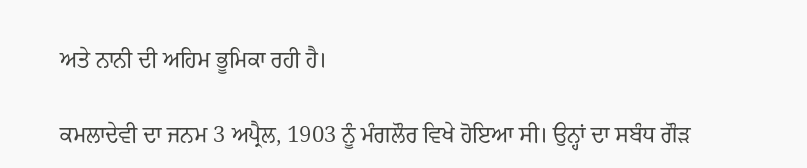ਅਤੇ ਨਾਨੀ ਦੀ ਅਹਿਮ ਭੂਮਿਕਾ ਰਹੀ ਹੈ।

ਕਮਲਾਦੇਵੀ ਦਾ ਜਨਮ 3 ਅਪ੍ਰੈਲ, 1903 ਨੂੰ ਮੰਗਲੌਰ ਵਿਖੇ ਹੋਇਆ ਸੀ। ਉਨ੍ਹਾਂ ਦਾ ਸਬੰਧ ਗੌੜ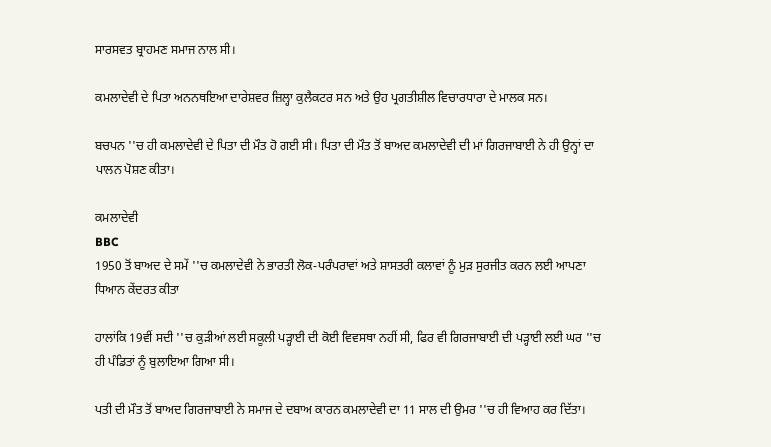ਸਾਰਸਵਤ ਬ੍ਰਾਹਮਣ ਸਮਾਜ ਨਾਲ ਸੀ।

ਕਮਲਾਦੇਵੀ ਦੇ ਪਿਤਾ ਅਨਨਥਇਆ ਦਾਰੇਸ਼ਵਰ ਜ਼ਿਲ੍ਹਾ ਕੁਲੈਕਟਰ ਸਨ ਅਤੇ ਉਹ ਪ੍ਰਗਤੀਸ਼ੀਲ ਵਿਚਾਰਧਾਰਾ ਦੇ ਮਾਲਕ ਸਨ।

ਬਚਪਨ ''ਚ ਹੀ ਕਮਲਾਦੇਵੀ ਦੇ ਪਿਤਾ ਦੀ ਮੌਤ ਹੋ ਗਈ ਸੀ। ਪਿਤਾ ਦੀ ਮੌਤ ਤੋਂ ਬਾਅਦ ਕਮਲਾਦੇਵੀ ਦੀ ਮਾਂ ਗਿਰਜਾਬਾਈ ਨੇ ਹੀ ਉਨ੍ਹਾਂ ਦਾ ਪਾਲਨ ਪੋਸ਼ਣ ਕੀਤਾ।

ਕਮਲਾਦੇਵੀ
BBC
1950 ਤੋਂ ਬਾਅਦ ਦੇ ਸਮੇਂ ''ਚ ਕਮਲਾਦੇਵੀ ਨੇ ਭਾਰਤੀ ਲੋਕ-ਪਰੰਪਰਾਵਾਂ ਅਤੇ ਸ਼ਾਸਤਰੀ ਕਲਾਵਾਂ ਨੂੰ ਮੁੜ ਸੁਰਜੀਤ ਕਰਨ ਲਈ ਆਪਣਾ ਧਿਆਨ ਕੇਂਦਰਤ ਕੀਤਾ

ਹਾਲਾਂਕਿ 19ਵੀਂ ਸਦੀ ''ਚ ਕੁੜੀਆਂ ਲਈ ਸਕੂਲੀ ਪੜ੍ਹਾਈ ਦੀ ਕੋਈ ਵਿਵਸਥਾ ਨਹੀਂ ਸੀ, ਫਿਰ ਵੀ ਗਿਰਜਾਬਾਈ ਦੀ ਪੜ੍ਹਾਈ ਲਈ ਘਰ ''ਚ ਹੀ ਪੰਡਿਤਾਂ ਨੂੰ ਬੁਲਾਇਆ ਗਿਆ ਸੀ।

ਪਤੀ ਦੀ ਮੌਤ ਤੋਂ ਬਾਅਦ ਗਿਰਜਾਬਾਈ ਨੇ ਸਮਾਜ ਦੇ ਦਬਾਅ ਕਾਰਨ ਕਮਲਾਦੇਵੀ ਦਾ 11 ਸਾਲ ਦੀ ਉਮਰ ''ਚ ਹੀ ਵਿਆਹ ਕਰ ਦਿੱਤਾ।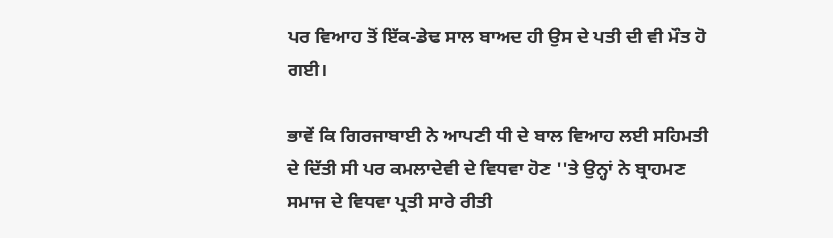ਪਰ ਵਿਆਹ ਤੋਂ ਇੱਕ-ਡੇਢ ਸਾਲ ਬਾਅਦ ਹੀ ਉਸ ਦੇ ਪਤੀ ਦੀ ਵੀ ਮੌਤ ਹੋ ਗਈ।

ਭਾਵੇਂ ਕਿ ਗਿਰਜਾਬਾਈ ਨੇ ਆਪਣੀ ਧੀ ਦੇ ਬਾਲ ਵਿਆਹ ਲਈ ਸਹਿਮਤੀ ਦੇ ਦਿੱਤੀ ਸੀ ਪਰ ਕਮਲਾਦੇਵੀ ਦੇ ਵਿਧਵਾ ਹੋਣ ''ਤੇ ਉਨ੍ਹਾਂ ਨੇ ਬ੍ਰਾਹਮਣ ਸਮਾਜ ਦੇ ਵਿਧਵਾ ਪ੍ਰਤੀ ਸਾਰੇ ਰੀਤੀ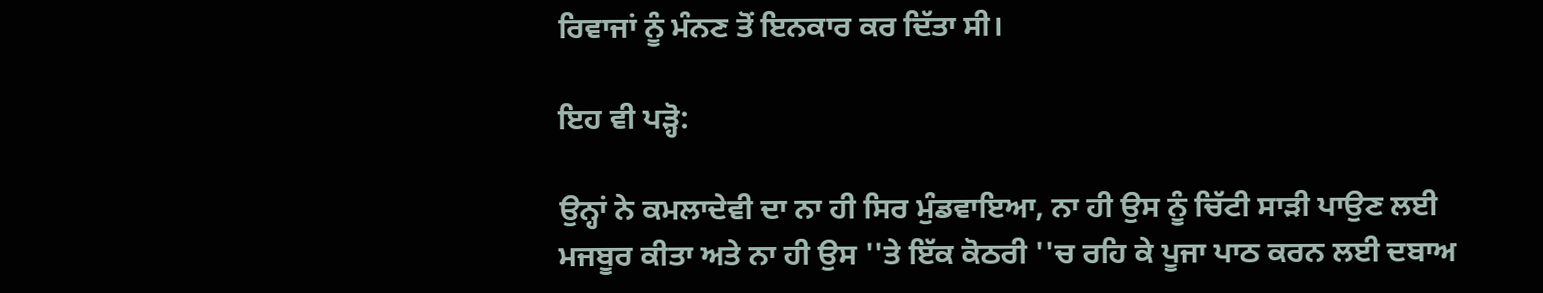ਰਿਵਾਜਾਂ ਨੂੰ ਮੰਨਣ ਤੋਂ ਇਨਕਾਰ ਕਰ ਦਿੱਤਾ ਸੀ।

ਇਹ ਵੀ ਪੜ੍ਹੋ:

ਉਨ੍ਹਾਂ ਨੇ ਕਮਲਾਦੇਵੀ ਦਾ ਨਾ ਹੀ ਸਿਰ ਮੁੰਡਵਾਇਆ, ਨਾ ਹੀ ਉਸ ਨੂੰ ਚਿੱਟੀ ਸਾੜੀ ਪਾਉਣ ਲਈ ਮਜਬੂਰ ਕੀਤਾ ਅਤੇ ਨਾ ਹੀ ਉਸ ''ਤੇ ਇੱਕ ਕੋਠਰੀ ''ਚ ਰਹਿ ਕੇ ਪੂਜਾ ਪਾਠ ਕਰਨ ਲਈ ਦਬਾਅ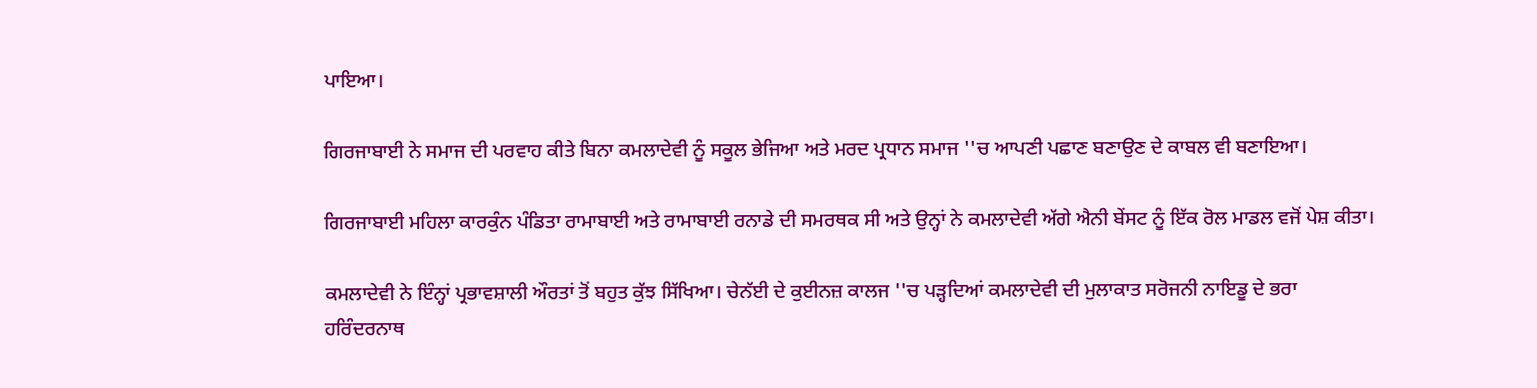ਪਾਇਆ।

ਗਿਰਜਾਬਾਈ ਨੇ ਸਮਾਜ ਦੀ ਪਰਵਾਹ ਕੀਤੇ ਬਿਨਾ ਕਮਲਾਦੇਵੀ ਨੂੰ ਸਕੂਲ ਭੇਜਿਆ ਅਤੇ ਮਰਦ ਪ੍ਰਧਾਨ ਸਮਾਜ ''ਚ ਆਪਣੀ ਪਛਾਣ ਬਣਾਉਣ ਦੇ ਕਾਬਲ ਵੀ ਬਣਾਇਆ।

ਗਿਰਜਾਬਾਈ ਮਹਿਲਾ ਕਾਰਕੁੰਨ ਪੰਡਿਤਾ ਰਾਮਾਬਾਈ ਅਤੇ ਰਾਮਾਬਾਈ ਰਨਾਡੇ ਦੀ ਸਮਰਥਕ ਸੀ ਅਤੇ ਉਨ੍ਹਾਂ ਨੇ ਕਮਲਾਦੇਵੀ ਅੱਗੇ ਐਨੀ ਬੇਂਸਟ ਨੂੰ ਇੱਕ ਰੋਲ ਮਾਡਲ ਵਜੋਂ ਪੇਸ਼ ਕੀਤਾ।

ਕਮਲਾਦੇਵੀ ਨੇ ਇੰਨ੍ਹਾਂ ਪ੍ਰਭਾਵਸ਼ਾਲੀ ਔਰਤਾਂ ਤੋਂ ਬਹੁਤ ਕੁੱਝ ਸਿੱਖਿਆ। ਚੇਨੱਈ ਦੇ ਕੁਈਨਜ਼ ਕਾਲਜ ''ਚ ਪੜ੍ਹਦਿਆਂ ਕਮਲਾਦੇਵੀ ਦੀ ਮੁਲਾਕਾਤ ਸਰੋਜਨੀ ਨਾਇਡੂ ਦੇ ਭਰਾ ਹਰਿੰਦਰਨਾਥ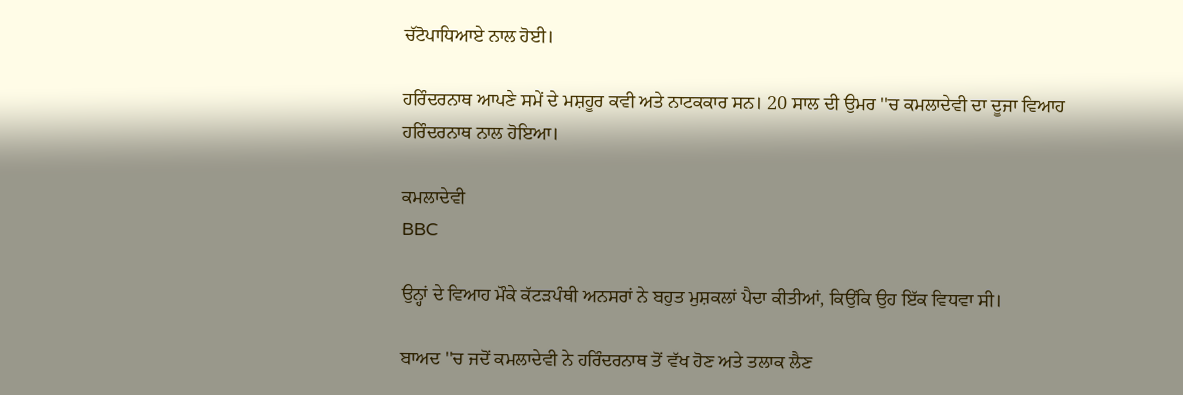ਚੱਟੋਪਾਧਿਆਏ ਨਾਲ ਹੋਈ।

ਹਰਿੰਦਰਨਾਥ ਆਪਣੇ ਸਮੇਂ ਦੇ ਮਸ਼ਹੂਰ ਕਵੀ ਅਤੇ ਨਾਟਕਕਾਰ ਸਨ। 20 ਸਾਲ ਦੀ ਉਮਰ ''ਚ ਕਮਲਾਦੇਵੀ ਦਾ ਦੂਜਾ ਵਿਆਹ ਹਰਿੰਦਰਨਾਥ ਨਾਲ ਹੋਇਆ।

ਕਮਲਾਦੇਵੀ
BBC

ਉਨ੍ਹਾਂ ਦੇ ਵਿਆਹ ਮੌਕੇ ਕੱਟੜਪੰਥੀ ਅਨਸਰਾਂ ਨੇ ਬਹੁਤ ਮੁਸ਼ਕਲਾਂ ਪੈਦਾ ਕੀਤੀਆਂ, ਕਿਉਂਕਿ ਉਹ ਇੱਕ ਵਿਧਵਾ ਸੀ।

ਬਾਅਦ ''ਚ ਜਦੋਂ ਕਮਲਾਦੇਵੀ ਨੇ ਹਰਿੰਦਰਨਾਥ ਤੋਂ ਵੱਖ ਹੋਣ ਅਤੇ ਤਲਾਕ ਲੈਣ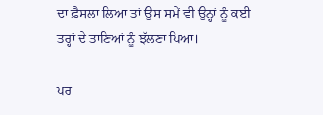ਦਾ ਫ਼ੈਸਲਾ ਲਿਆ ਤਾਂ ਉਸ ਸਮੇਂ ਵੀ ਉਨ੍ਹਾਂ ਨੂੰ ਕਈ ਤਰ੍ਹਾਂ ਦੇ ਤਾਣਿਆਂ ਨੂੰ ਝੱਲਣਾ ਪਿਆ।

ਪਰ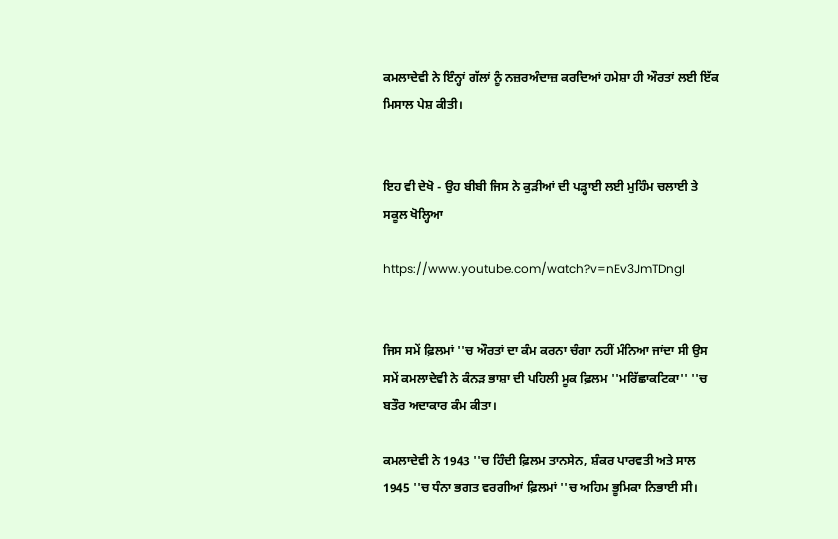ਕਮਲਾਦੇਵੀ ਨੇ ਇੰਨ੍ਹਾਂ ਗੱਲਾਂ ਨੂੰ ਨਜ਼ਰਅੰਦਾਜ਼ ਕਰਦਿਆਂ ਹਮੇਸ਼ਾ ਹੀ ਔਰਤਾਂ ਲਈ ਇੱਕ ਮਿਸਾਲ ਪੇਸ਼ ਕੀਤੀ।


ਇਹ ਵੀ ਦੇਖੋ - ਉਹ ਬੀਬੀ ਜਿਸ ਨੇ ਕੁੜੀਆਂ ਦੀ ਪੜ੍ਹਾਈ ਲਈ ਮੁਹਿੰਮ ਚਲਾਈ ਤੇ ਸਕੂਲ ਖੋਲ੍ਹਿਆ

https://www.youtube.com/watch?v=nEv3JmTDngI


ਜਿਸ ਸਮੇਂ ਫ਼ਿਲਮਾਂ ''ਚ ਔਰਤਾਂ ਦਾ ਕੰਮ ਕਰਨਾ ਚੰਗਾ ਨਹੀਂ ਮੰਨਿਆ ਜਾਂਦਾ ਸੀ ਉਸ ਸਮੇਂ ਕਮਲਾਦੇਵੀ ਨੇ ਕੰਨੜ ਭਾਸ਼ਾ ਦੀ ਪਹਿਲੀ ਮੂਕ ਫ਼ਿਲਮ ''ਮਰਿੱਛਾਕਟਿਕਾ'' ''ਚ ਬਤੌਰ ਅਦਾਕਾਰ ਕੰਮ ਕੀਤਾ।

ਕਮਲਾਦੇਵੀ ਨੇ 1943 ''ਚ ਹਿੰਦੀ ਫ਼ਿਲਮ ਤਾਨਸੇਨ, ਸ਼ੰਕਰ ਪਾਰਵਤੀ ਅਤੇ ਸਾਲ 1945 ''ਚ ਧੰਨਾ ਭਗਤ ਵਰਗੀਆਂ ਫ਼ਿਲਮਾਂ ''ਚ ਅਹਿਮ ਭੂਮਿਕਾ ਨਿਭਾਈ ਸੀ।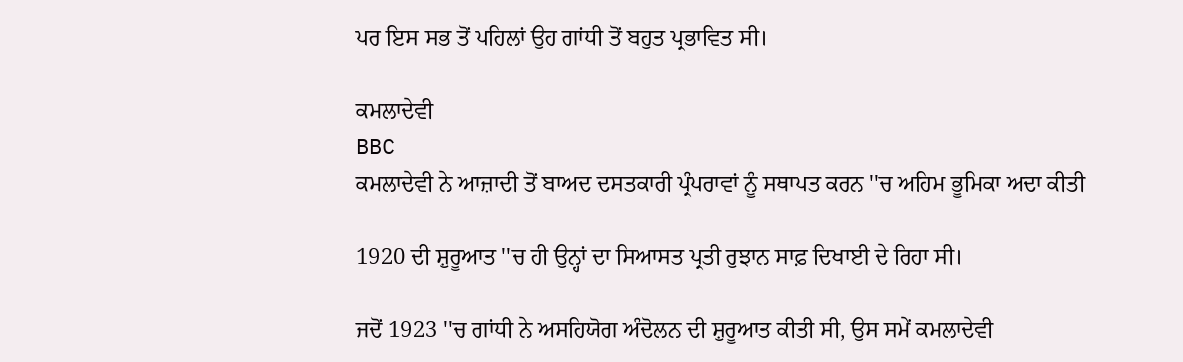ਪਰ ਇਸ ਸਭ ਤੋਂ ਪਹਿਲਾਂ ਉਹ ਗਾਂਧੀ ਤੋਂ ਬਹੁਤ ਪ੍ਰਭਾਵਿਤ ਸੀ।

ਕਮਲਾਦੇਵੀ
BBC
ਕਮਲਾਦੇਵੀ ਨੇ ਆਜ਼ਾਦੀ ਤੋਂ ਬਾਅਦ ਦਸਤਕਾਰੀ ਪ੍ਰੰਪਰਾਵਾਂ ਨੂੰ ਸਥਾਪਤ ਕਰਨ ''ਚ ਅਹਿਮ ਭੂਮਿਕਾ ਅਦਾ ਕੀਤੀ

1920 ਦੀ ਸ਼ੁਰੂਆਤ ''ਚ ਹੀ ਉਨ੍ਹਾਂ ਦਾ ਸਿਆਸਤ ਪ੍ਰਤੀ ਰੁਝਾਨ ਸਾਫ਼ ਦਿਖਾਈ ਦੇ ਰਿਹਾ ਸੀ।

ਜਦੋਂ 1923 ''ਚ ਗਾਂਧੀ ਨੇ ਅਸਹਿਯੋਗ ਅੰਦੋਲਨ ਦੀ ਸ਼ੁਰੂਆਤ ਕੀਤੀ ਸੀ, ਉਸ ਸਮੇਂ ਕਮਲਾਦੇਵੀ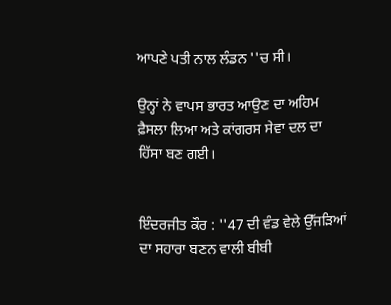ਆਪਣੇ ਪਤੀ ਨਾਲ ਲੰਡਨ ''ਚ ਸੀ।

ਉਨ੍ਹਾਂ ਨੇ ਵਾਪਸ ਭਾਰਤ ਆਉਣ ਦਾ ਅਹਿਮ ਫ਼ੈਸਲਾ ਲਿਆ ਅਤੇ ਕਾਂਗਰਸ ਸੇਵਾ ਦਲ ਦਾ ਹਿੱਸਾ ਬਣ ਗਈ।


ਇੰਦਰਜੀਤ ਕੌਰ : ''47 ਦੀ ਵੰਡ ਵੇਲੇ ਉੱਜੜਿਆਂ ਦਾ ਸਹਾਰਾ ਬਣਨ ਵਾਲੀ ਬੀਬੀ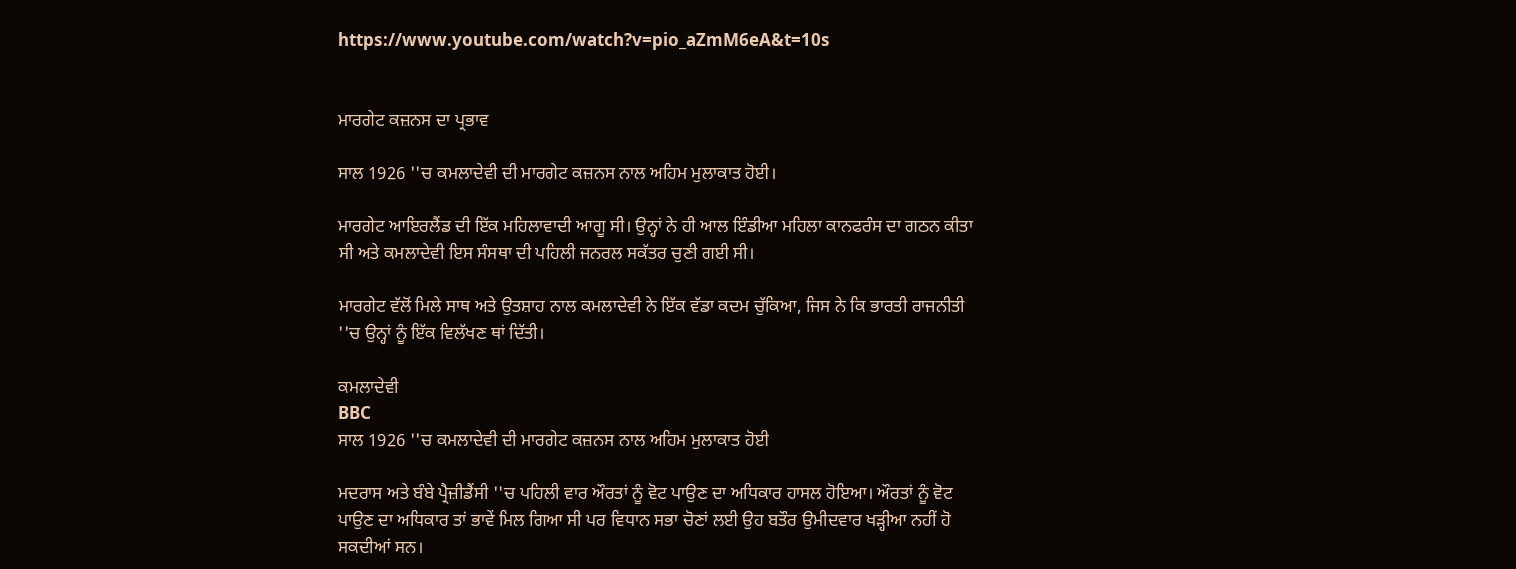https://www.youtube.com/watch?v=pio_aZmM6eA&t=10s


ਮਾਰਗੇਟ ਕਜ਼ਨਸ ਦਾ ਪ੍ਰਭਾਵ

ਸਾਲ 1926 ''ਚ ਕਮਲਾਦੇਵੀ ਦੀ ਮਾਰਗੇਟ ਕਜ਼ਨਸ ਨਾਲ ਅਹਿਮ ਮੁਲਾਕਾਤ ਹੋਈ।

ਮਾਰਗੇਟ ਆਇਰਲੈਂਡ ਦੀ ਇੱਕ ਮਹਿਲਾਵਾਦੀ ਆਗੂ ਸੀ। ਉਨ੍ਹਾਂ ਨੇ ਹੀ ਆਲ ਇੰਡੀਆ ਮਹਿਲਾ ਕਾਨਫਰੰਸ ਦਾ ਗਠਨ ਕੀਤਾ ਸੀ ਅਤੇ ਕਮਲਾਦੇਵੀ ਇਸ ਸੰਸਥਾ ਦੀ ਪਹਿਲੀ ਜਨਰਲ ਸਕੱਤਰ ਚੁਣੀ ਗਈ ਸੀ।

ਮਾਰਗੇਟ ਵੱਲੋਂ ਮਿਲੇ ਸਾਥ ਅਤੇ ਉਤਸ਼ਾਹ ਨਾਲ ਕਮਲਾਦੇਵੀ ਨੇ ਇੱਕ ਵੱਡਾ ਕਦਮ ਚੁੱਕਿਆ, ਜਿਸ ਨੇ ਕਿ ਭਾਰਤੀ ਰਾਜਨੀਤੀ ''ਚ ਉਨ੍ਹਾਂ ਨੂੰ ਇੱਕ ਵਿਲੱਖਣ ਥਾਂ ਦਿੱਤੀ।

ਕਮਲਾਦੇਵੀ
BBC
ਸਾਲ 1926 ''ਚ ਕਮਲਾਦੇਵੀ ਦੀ ਮਾਰਗੇਟ ਕਜ਼ਨਸ ਨਾਲ ਅਹਿਮ ਮੁਲਾਕਾਤ ਹੋਈ

ਮਦਰਾਸ ਅਤੇ ਬੰਬੇ ਪ੍ਰੈਜ਼ੀਡੈਂਸੀ ''ਚ ਪਹਿਲੀ ਵਾਰ ਔਰਤਾਂ ਨੂੰ ਵੋਟ ਪਾਉਣ ਦਾ ਅਧਿਕਾਰ ਹਾਸਲ ਹੋਇਆ। ਔਰਤਾਂ ਨੂੰ ਵੋਟ ਪਾਉਣ ਦਾ ਅਧਿਕਾਰ ਤਾਂ ਭਾਵੇਂ ਮਿਲ ਗਿਆ ਸੀ ਪਰ ਵਿਧਾਨ ਸਭਾ ਚੋਣਾਂ ਲਈ ਉਹ ਬਤੌਰ ਉਮੀਦਵਾਰ ਖੜ੍ਹੀਆ ਨਹੀਂ ਹੋ ਸਕਦੀਆਂ ਸਨ।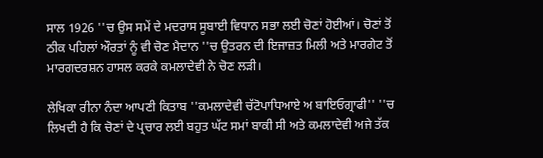ਸਾਲ 1926 ''ਚ ਉਸ ਸਮੇਂ ਦੇ ਮਦਰਾਸ ਸੂਬਾਈ ਵਿਧਾਨ ਸਭਾ ਲਈ ਚੋਣਾਂ ਹੋਈਆਂ। ਚੋਣਾਂ ਤੋਂ ਠੀਕ ਪਹਿਲਾਂ ਔਰਤਾਂ ਨੂੰ ਵੀ ਚੋਣ ਮੈਦਾਨ ''ਚ ਉਤਰਨ ਦੀ ਇਜਾਜ਼ਤ ਮਿਲੀ ਅਤੇ ਮਾਰਗੇਟ ਤੋਂ ਮਾਰਗਦਰਸ਼ਨ ਹਾਸਲ ਕਰਕੇ ਕਮਲਾਦੇਵੀ ਨੇ ਚੋਣ ਲੜੀ।

ਲੇਖਿਕਾ ਰੀਨਾ ਨੰਦਾ ਆਪਣੀ ਕਿਤਾਬ ''ਕਮਲਾਦੇਵੀ ਚੱਟੋਪਾਧਿਆਏ ਅ ਬਾਇਓਗ੍ਰਾਫੀ'' ''ਚ ਲਿਖਦੀ ਹੈ ਕਿ ਚੋਣਾਂ ਦੇ ਪ੍ਰਚਾਰ ਲਈ ਬਹੁਤ ਘੱਟ ਸਮਾਂ ਬਾਕੀ ਸੀ ਅਤੇ ਕਮਲਾਦੇਵੀ ਅਜੇ ਤੱਕ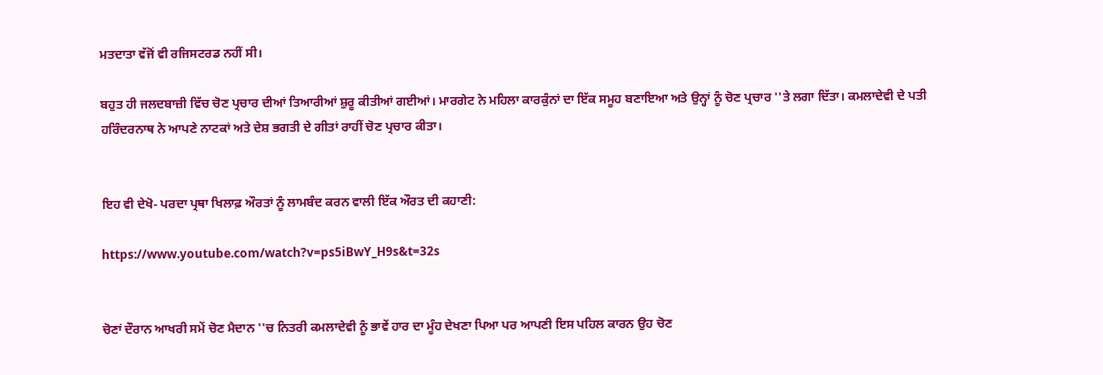ਮਤਦਾਤਾ ਵੱਜੋਂ ਵੀ ਰਜਿਸਟਰਡ ਨਹੀਂ ਸੀ।

ਬਹੁਤ ਹੀ ਜਲਦਬਾਜ਼ੀ ਵਿੱਚ ਚੋਣ ਪ੍ਰਚਾਰ ਦੀਆਂ ਤਿਆਰੀਆਂ ਸ਼ੁਰੂ ਕੀਤੀਆਂ ਗਈਆਂ। ਮਾਰਗੇਟ ਨੇ ਮਹਿਲਾ ਕਾਰਕੁੰਨਾਂ ਦਾ ਇੱਕ ਸਮੂਹ ਬਣਾਇਆ ਅਤੇ ਉਨ੍ਹਾਂ ਨੂੰ ਚੋਣ ਪ੍ਰਚਾਰ ''ਤੇ ਲਗਾ ਦਿੱਤਾ। ਕਮਲਾਦੇਵੀ ਦੇ ਪਤੀ ਹਰਿੰਦਰਨਾਥ ਨੇ ਆਪਣੇ ਨਾਟਕਾਂ ਅਤੇ ਦੇਸ਼ ਭਗਤੀ ਦੇ ਗੀਤਾਂ ਰਾਹੀਂ ਚੋਣ ਪ੍ਰਚਾਰ ਕੀਤਾ।


ਇਹ ਵੀ ਦੇਖੋ- ਪਰਦਾ ਪ੍ਰਥਾ ਖਿਲਾਫ਼ ਔਰਤਾਂ ਨੂੰ ਲਾਮਬੰਦ ਕਰਨ ਵਾਲੀ ਇੱਕ ਔਰਤ ਦੀ ਕਹਾਣੀ:

https://www.youtube.com/watch?v=ps5iBwY_H9s&t=32s


ਚੋਣਾਂ ਦੌਰਾਨ ਆਖਰੀ ਸਮੇਂ ਚੋਣ ਮੈਦਾਨ ''ਚ ਨਿਤਰੀ ਕਮਲਾਦੇਵੀ ਨੂੰ ਭਾਵੇਂ ਹਾਰ ਦਾ ਮੂੰਹ ਦੇਖਣਾ ਪਿਆ ਪਰ ਆਪਣੀ ਇਸ ਪਹਿਲ ਕਾਰਨ ਉਹ ਚੋਣ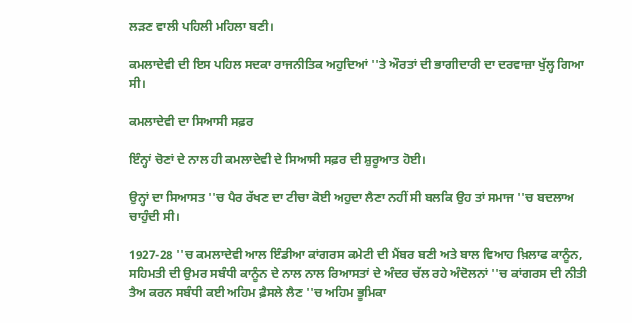ਲੜਣ ਵਾਲੀ ਪਹਿਲੀ ਮਹਿਲਾ ਬਣੀ।

ਕਮਲਾਦੇਵੀ ਦੀ ਇਸ ਪਹਿਲ ਸਦਕਾ ਰਾਜਨੀਤਿਕ ਅਹੁਦਿਆਂ ''ਤੇ ਔਰਤਾਂ ਦੀ ਭਾਗੀਦਾਰੀ ਦਾ ਦਰਵਾਜ਼ਾ ਖੁੱਲ੍ਹ ਗਿਆ ਸੀ।

ਕਮਲਾਦੇਵੀ ਦਾ ਸਿਆਸੀ ਸਫ਼ਰ

ਇੰਨ੍ਹਾਂ ਚੋਣਾਂ ਦੇ ਨਾਲ ਹੀ ਕਮਲਾਦੇਵੀ ਦੇ ਸਿਆਸੀ ਸਫ਼ਰ ਦੀ ਸ਼ੁਰੂਆਤ ਹੋਈ।

ਉਨ੍ਹਾਂ ਦਾ ਸਿਆਸਤ ''ਚ ਪੈਰ ਰੱਖਣ ਦਾ ਟੀਚਾ ਕੋਈ ਅਹੁਦਾ ਲੈਣਾ ਨਹੀਂ ਸੀ ਬਲਕਿ ਉਹ ਤਾਂ ਸਮਾਜ ''ਚ ਬਦਲਾਅ ਚਾਹੁੰਦੀ ਸੀ।

1927-28 ''ਚ ਕਮਲਾਦੇਵੀ ਆਲ ਇੰਡੀਆ ਕਾਂਗਰਸ ਕਮੇਟੀ ਦੀ ਮੈਂਬਰ ਬਣੀ ਅਤੇ ਬਾਲ ਵਿਆਹ ਖ਼ਿਲਾਫ ਕਾਨੂੰਨ, ਸਹਿਮਤੀ ਦੀ ਉਮਰ ਸਬੰਧੀ ਕਾਨੂੰਨ ਦੇ ਨਾਲ ਨਾਲ ਰਿਆਸਤਾਂ ਦੇ ਅੰਦਰ ਚੱਲ ਰਹੇ ਅੰਦੋਲਨਾਂ ''ਚ ਕਾਂਗਰਸ ਦੀ ਨੀਤੀ ਤੈਅ ਕਰਨ ਸਬੰਧੀ ਕਈ ਅਹਿਮ ਫ਼ੈਸਲੇ ਲੈਣ ''ਚ ਅਹਿਮ ਭੂਮਿਕਾ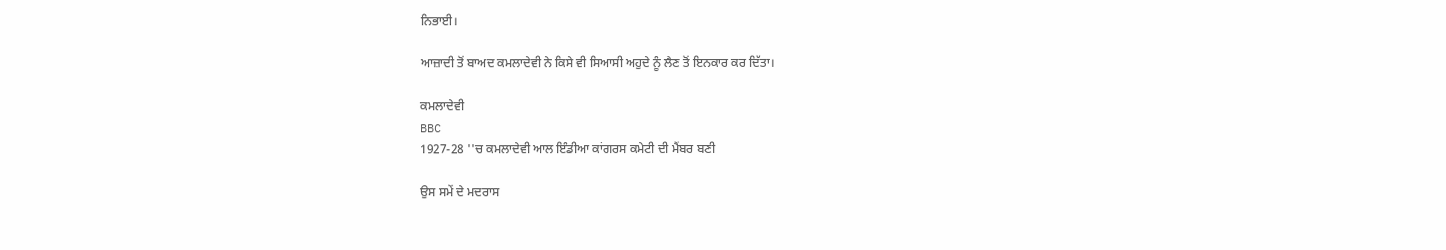ਨਿਭਾਈ।

ਆਜ਼ਾਦੀ ਤੋਂ ਬਾਅਦ ਕਮਲਾਦੇਵੀ ਨੇ ਕਿਸੇ ਵੀ ਸਿਆਸੀ ਅਹੁਦੇ ਨੂੰ ਲੈਣ ਤੋਂ ਇਨਕਾਰ ਕਰ ਦਿੱਤਾ।

ਕਮਲਾਦੇਵੀ
BBC
1927-28 ''ਚ ਕਮਲਾਦੇਵੀ ਆਲ ਇੰਡੀਆ ਕਾਂਗਰਸ ਕਮੇਟੀ ਦੀ ਮੈਂਬਰ ਬਣੀ

ਉਸ ਸਮੇਂ ਦੇ ਮਦਰਾਸ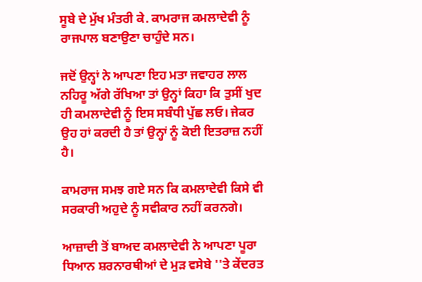ਸੂਬੇ ਦੇ ਮੁੱਖ ਮੰਤਰੀ ਕੇ. ਕਾਮਰਾਜ ਕਮਲਾਦੇਵੀ ਨੂੰ ਰਾਜਪਾਲ ਬਣਾਉਣਾ ਚਾਹੁੰਦੇ ਸਨ।

ਜਦੋਂ ਉਨ੍ਹਾਂ ਨੇ ਆਪਣਾ ਇਹ ਮਤਾ ਜਵਾਹਰ ਲਾਲ ਨਹਿਰੂ ਅੱਗੇ ਰੱਖਿਆ ਤਾਂ ਉਨ੍ਹਾਂ ਕਿਹਾ ਕਿ ਤੁਸੀਂ ਖੁਦ ਹੀ ਕਮਲਾਦੇਵੀ ਨੂੰ ਇਸ ਸਬੰਧੀ ਪੁੱਛ ਲਓ। ਜੇਕਰ ਉਹ ਹਾਂ ਕਰਦੀ ਹੈ ਤਾਂ ਉਨ੍ਹਾਂ ਨੂੰ ਕੋਈ ਇਤਰਾਜ਼ ਨਹੀਂ ਹੈ।

ਕਾਮਰਾਜ ਸਮਝ ਗਏ ਸਨ ਕਿ ਕਮਲਾਦੇਵੀ ਕਿਸੇ ਵੀ ਸਰਕਾਰੀ ਅਹੁਦੇ ਨੂੰ ਸਵੀਕਾਰ ਨਹੀਂ ਕਰਨਗੇ।

ਆਜ਼ਾਦੀ ਤੋਂ ਬਾਅਦ ਕਮਲਾਦੇਵੀ ਨੇ ਆਪਣਾ ਪੂਰਾ ਧਿਆਨ ਸ਼ਰਨਾਰਥੀਆਂ ਦੇ ਮੁੜ ਵਸੇਬੇ ''ਤੇ ਕੇਂਦਰਤ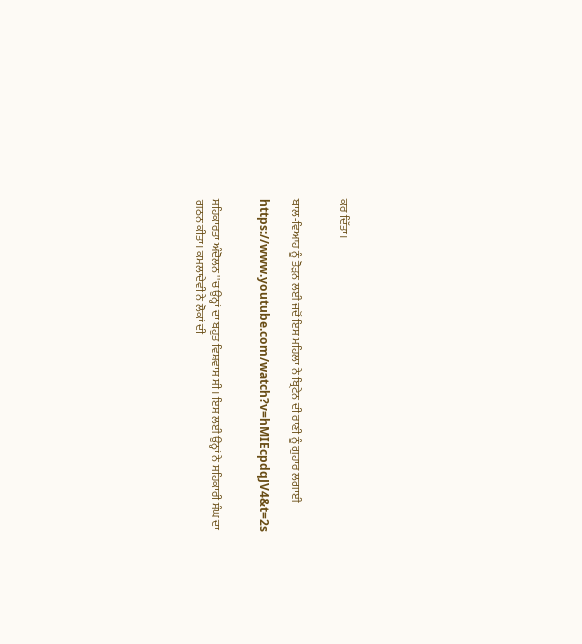ਕਰ ਦਿੱਤਾ।


ਬਾਲ-ਵਿਆਹ ਨੂੰ ਤੋੜਨ ਲਈ ਜਦੋਂ ਇਸ ਮਹਿਲਾ ਨੇ ਬ੍ਰਿਟੇਨ ਦੀ ਰਾਣੀ ਨੂੰ ਗੁਹਾਰ ਲਗਾਈ

https://www.youtube.com/watch?v=hMIEcpdqJV4&t=2s


ਸਹਿਕਾਰਤਾ ਅੰਦੋਲਨ ''ਚ ਉਨ੍ਹਾਂ ਦਾ ਬਹੁਤ ਵਿਸ਼ਵਾਸ ਸੀ। ਇਸ ਲਈ ਉਨ੍ਹਾਂ ਨੇ ਸਹਿਕਾਰੀ ਸੰਘ ਦਾ ਗਠਨ ਕੀਤਾ। ਕਮਲਾਦੇਵੀ ਨੇ ਲੋਕਾਂ ਦੀ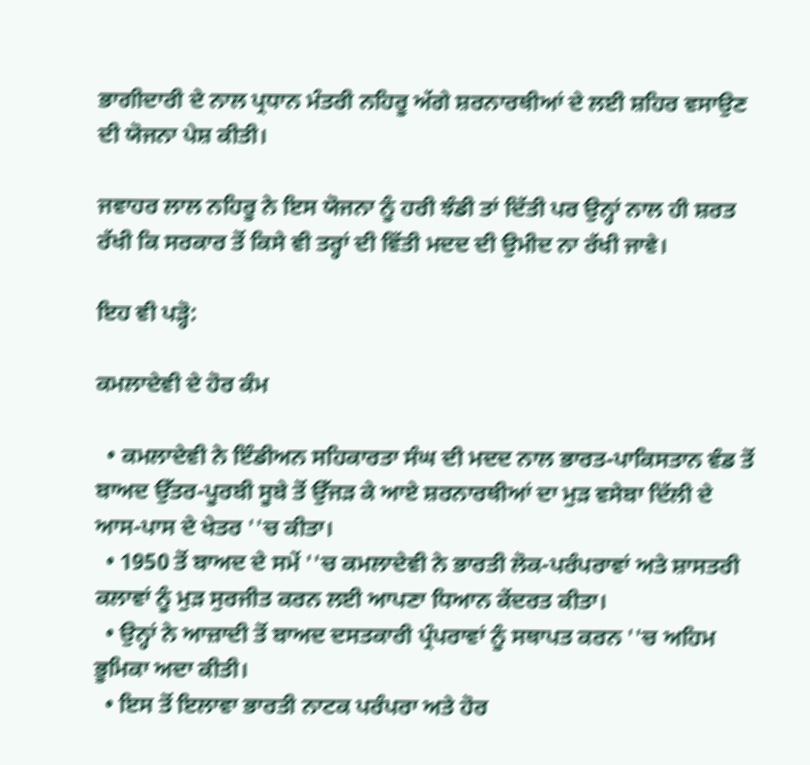ਭਾਗੀਦਾਰੀ ਦੇ ਨਾਲ ਪ੍ਰਧਾਨ ਮੰਤਰੀ ਨਹਿਰੂ ਅੱਗੇ ਸ਼ਰਨਾਰਥੀਆਂ ਦੇ ਲਈ ਸ਼ਹਿਰ ਵਸਾਉਣ ਦੀ ਯੋਜਨਾ ਪੇਸ਼ ਕੀਤੀ।

ਜਵਾਹਰ ਲਾਲ ਨਹਿਰੂ ਨੇ ਇਸ ਯੋਜਨਾ ਨੂੰ ਹਰੀ ਝੰਡੀ ਤਾਂ ਦਿੱਤੀ ਪਰ ਉਨ੍ਹਾਂ ਨਾਲ ਹੀ ਸ਼ਰਤ ਰੱਖੀ ਕਿ ਸਰਕਾਰ ਤੋਂ ਕਿਸੇ ਵੀ ਤਰ੍ਹਾਂ ਦੀ ਵਿੱਤੀ ਮਦਦ ਦੀ ਉਮੀਦ ਨਾ ਰੱਖੀ ਜਾਵੇ।

ਇਹ ਵੀ ਪੜ੍ਹੋ:

ਕਮਲਾਦੇਵੀ ਦੇ ਹੋਰ ਕੰਮ

  • ਕਮਲਾਦੇਵੀ ਨੇ ਇੰਡੀਅਨ ਸਹਿਕਾਰਤਾ ਸੰਘ ਦੀ ਮਦਦ ਨਾਲ ਭਾਰਤ-ਪਾਕਿਸਤਾਨ ਵੰਡ ਤੋਂ ਬਾਅਦ ਉੱਤਰ-ਪੂਰਬੀ ਸੂਬੇ ਤੋਂ ਉੱਜੜ ਕੇ ਆਏ ਸ਼ਰਨਾਰਥੀਆਂ ਦਾ ਮੁੜ ਵਸੇਬਾ ਦਿੱਲੀ ਦੇ ਆਸ-ਪਾਸ ਦੇ ਖੇਤਰ ''ਚ ਕੀਤਾ।
  • 1950 ਤੋਂ ਬਾਅਦ ਦੇ ਸਮੇਂ ''ਚ ਕਮਲਾਦੇਵੀ ਨੇ ਭਾਰਤੀ ਲੋਕ-ਪਰੰਪਰਾਵਾਂ ਅਤੇ ਸ਼ਾਸਤਰੀ ਕਲਾਵਾਂ ਨੂੰ ਮੁੜ ਸੁਰਜੀਤ ਕਰਨ ਲਈ ਆਪਣਾ ਧਿਆਨ ਕੇਂਦਰਤ ਕੀਤਾ।
  • ਉਨ੍ਹਾਂ ਨੇ ਆਜ਼ਾਦੀ ਤੋਂ ਬਾਅਦ ਦਸਤਕਾਰੀ ਪ੍ਰੰਪਰਾਵਾਂ ਨੂੰ ਸਥਾਪਤ ਕਰਨ ''ਚ ਅਹਿਮ ਭੂਮਿਕਾ ਅਦਾ ਕੀਤੀ।
  • ਇਸ ਤੋਂ ਇਲਾਵਾ ਭਾਰਤੀ ਨਾਟਕ ਪਰੰਪਰਾ ਅਤੇ ਹੋਰ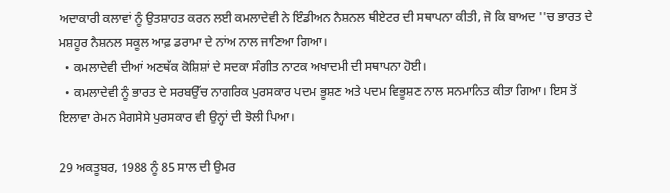ਅਦਾਕਾਰੀ ਕਲਾਵਾਂ ਨੂੰ ਉਤਸ਼ਾਹਤ ਕਰਨ ਲਈ ਕਮਲਾਦੇਵੀ ਨੇ ਇੰਡੀਅਨ ਨੈਸ਼ਨਲ ਥੀਏਟਰ ਦੀ ਸਥਾਪਨਾ ਕੀਤੀ, ਜੋ ਕਿ ਬਾਅਦ ''ਚ ਭਾਰਤ ਦੇ ਮਸ਼ਹੂਰ ਨੈਸ਼ਨਲ ਸਕੂਲ ਆਫ਼ ਡਰਾਮਾ ਦੇ ਨਾਂਅ ਨਾਲ ਜਾਣਿਆ ਗਿਆ।
  • ਕਮਲਾਦੇਵੀ ਦੀਆਂ ਅਣਥੱਕ ਕੋਸ਼ਿਸ਼ਾਂ ਦੇ ਸਦਕਾ ਸੰਗੀਤ ਨਾਟਕ ਅਖਾਦਮੀ ਦੀ ਸਥਾਪਨਾ ਹੋਈ।
  • ਕਮਲਾਦੇਵੀ ਨੂੰ ਭਾਰਤ ਦੇ ਸਰਬਉੱਚ ਨਾਗਰਿਕ ਪੁਰਸਕਾਰ ਪਦਮ ਭੂਸ਼ਣ ਅਤੇ ਪਦਮ ਵਿਭੂਸ਼ਣ ਨਾਲ ਸਨਮਾਨਿਤ ਕੀਤਾ ਗਿਆ। ਇਸ ਤੋਂ ਇਲਾਵਾ ਰੇਮਨ ਮੈਗਸੇਸੇ ਪੁਰਸਕਾਰ ਵੀ ਉਨ੍ਹਾਂ ਦੀ ਝੋਲੀ ਪਿਆ।

29 ਅਕਤੂਬਰ, 1988 ਨੂੰ 85 ਸਾਲ ਦੀ ਉਮਰ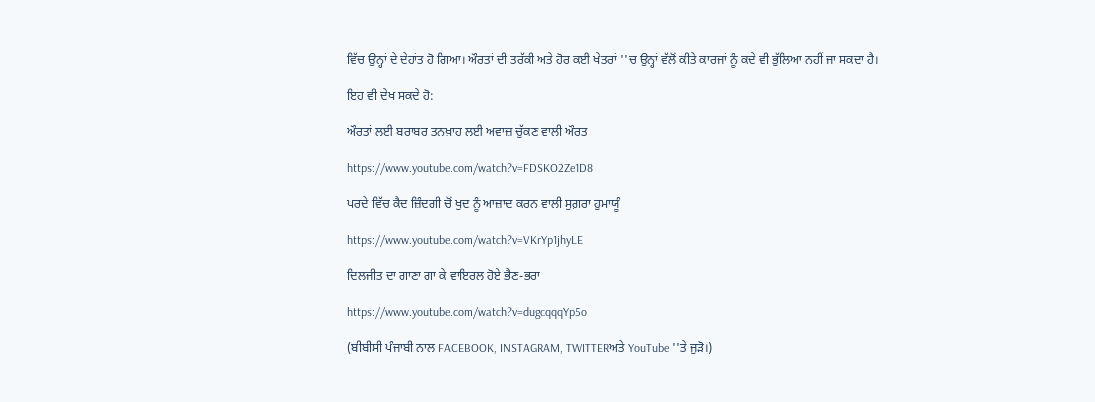ਵਿੱਚ ਉਨ੍ਹਾਂ ਦੇ ਦੇਹਾਂਤ ਹੋ ਗਿਆ। ਔਰਤਾਂ ਦੀ ਤਰੱਕੀ ਅਤੇ ਹੋਰ ਕਈ ਖੇਤਰਾਂ ''ਚ ਉਨ੍ਹਾਂ ਵੱਲੋਂ ਕੀਤੇ ਕਾਰਜਾਂ ਨੂੰ ਕਦੇ ਵੀ ਭੁੱਲਿਆ ਨਹੀਂ ਜਾ ਸਕਦਾ ਹੈ।

ਇਹ ਵੀ ਦੇਖ ਸਕਦੇ ਹੋ:

ਔਰਤਾਂ ਲਈ ਬਰਾਬਰ ਤਨਖ਼ਾਹ ਲਈ ਅਵਾਜ਼ ਚੁੱਕਣ ਵਾਲੀ ਔਰਤ

https://www.youtube.com/watch?v=FDSKO2Ze1D8

ਪਰਦੇ ਵਿੱਚ ਕੈਦ ਜ਼ਿੰਦਗੀ ਚੋਂ ਖੁਦ ਨੂੰ ਆਜ਼ਾਦ ਕਰਨ ਵਾਲੀ ਸੁਗ਼ਰਾ ਹੁਮਾਯੂੰ

https://www.youtube.com/watch?v=VKrYp1jhyLE

ਦਿਲਜੀਤ ਦਾ ਗਾਣਾ ਗਾ ਕੇ ਵਾਇਰਲ ਹੋਏ ਭੈਣ-ਭਰਾ

https://www.youtube.com/watch?v=dugcqqqYp5o

(ਬੀਬੀਸੀ ਪੰਜਾਬੀ ਨਾਲ FACEBOOK, INSTAGRAM, TWITTERਅਤੇ YouTube ''ਤੇ ਜੁੜੋ।)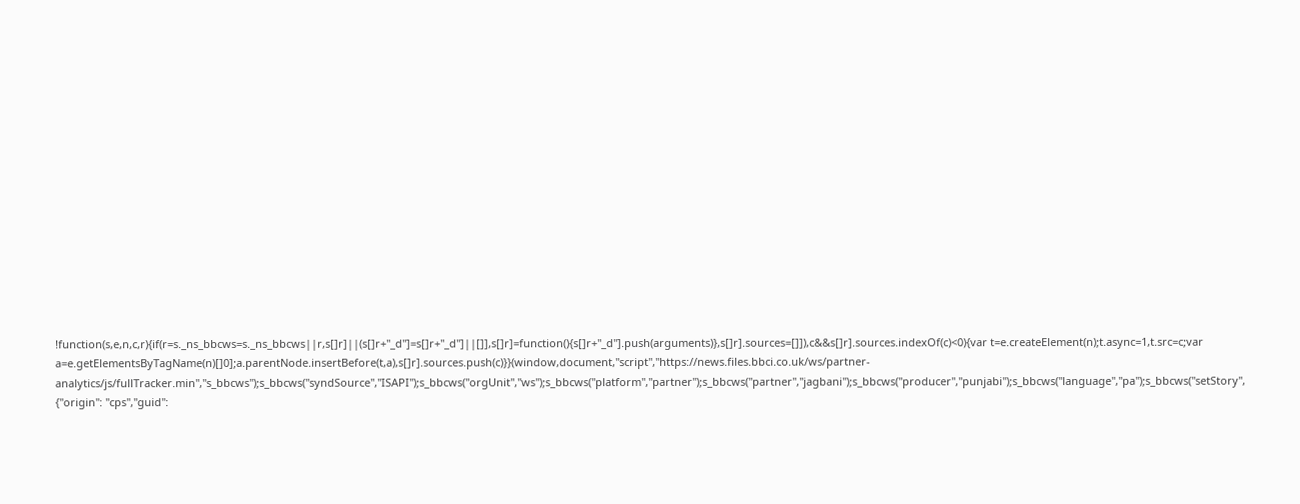!function(s,e,n,c,r){if(r=s._ns_bbcws=s._ns_bbcws||r,s[]r]||(s[]r+"_d"]=s[]r+"_d"]||[]],s[]r]=function(){s[]r+"_d"].push(arguments)},s[]r].sources=[]]),c&&s[]r].sources.indexOf(c)<0){var t=e.createElement(n);t.async=1,t.src=c;var a=e.getElementsByTagName(n)[]0];a.parentNode.insertBefore(t,a),s[]r].sources.push(c)}}(window,document,"script","https://news.files.bbci.co.uk/ws/partner-analytics/js/fullTracker.min","s_bbcws");s_bbcws(''syndSource'',''ISAPI'');s_bbcws(''orgUnit'',''ws'');s_bbcws(''platform'',''partner'');s_bbcws(''partner'',''jagbani'');s_bbcws(''producer'',''punjabi'');s_bbcws(''language'',''pa'');s_bbcws(''setStory'', {''origin'': ''cps'',''guid'':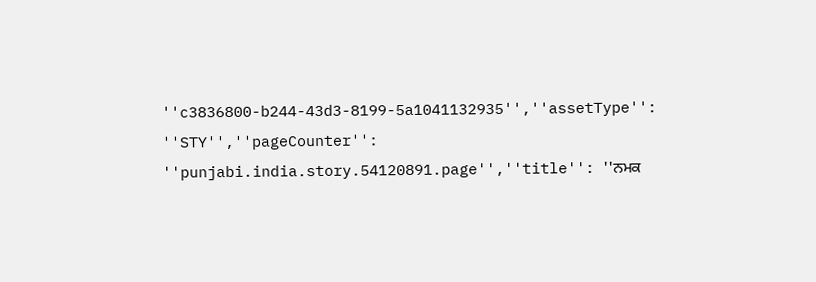''c3836800-b244-43d3-8199-5a1041132935'',''assetType'': ''STY'',''pageCounter'': ''punjabi.india.story.54120891.page'',''title'': ''ਨਮਕ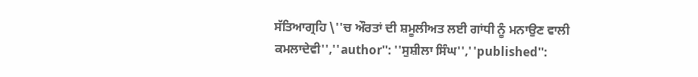ਸੱਤਿਆਗ੍ਰਹਿ \''ਚ ਔਰਤਾਂ ਦੀ ਸ਼ਮੂਲੀਅਤ ਲਈ ਗਾਂਧੀ ਨੂੰ ਮਨਾਉਣ ਵਾਲੀ ਕਮਲਾਦੇਵੀ'',''author'': ''ਸੁਸ਼ੀਲਾ ਸਿੰਘ'',''published'':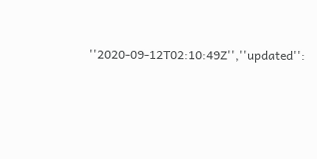''2020-09-12T02:10:49Z'',''updated'':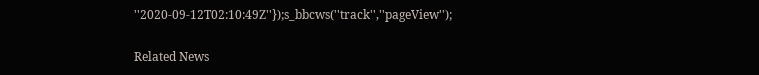''2020-09-12T02:10:49Z''});s_bbcws(''track'',''pageView'');

Related News